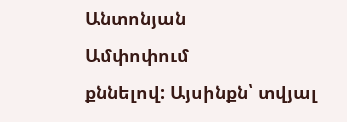Անտոնյան
Ամփոփում
քննելով: Այսինքն՝ տվյալ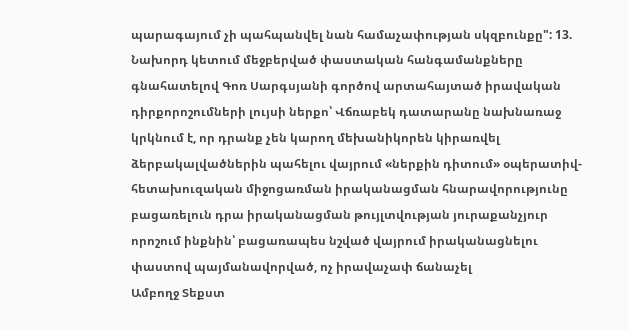պարագայում չի պահպանվել նան համաչափության սկզբունքը": 13. Նախորդ կետում մեջբերված փաստական հանգամանքները գնահատելով Գոռ Սարգսյանի գործով արտահայտած իրավական դիրքորոշումների լույսի ներքո՝ Վճռաբեկ դատարանը նախնառաջ կրկնում է, որ դրանք չեն կարող մեխանիկորեն կիրառվել ձերբակալվածներին պահելու վայրում «ներքին դիտում» օպերատիվ- հետախուզական միջոցառման իրականացման հնարավորությունը բացառելուն դրա իրականացման թույլտվության յուրաքանչյուր որոշում ինքնին՝ բացառապես նշված վայրում իրականացնելու փաստով պայմանավորված, ոչ իրավաչափ ճանաչել
Ամբողջ Տեքստ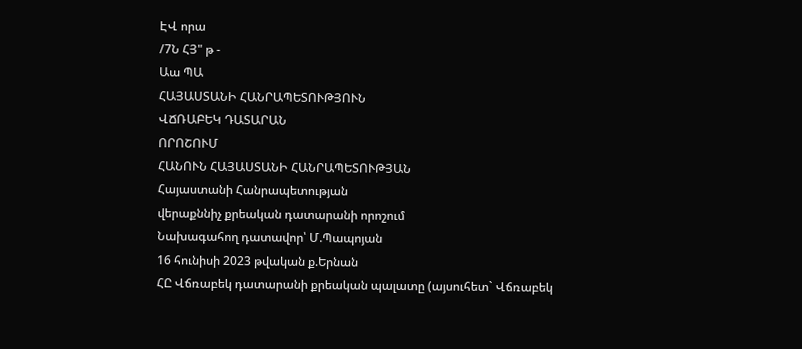ԷՎ որա
/7Ն ՀՅ" թ -
Աա ՊԱ
ՀԱՅԱՍՏԱՆԻ ՀԱՆՐԱՊԵՏՈՒԹՅՈՒՆ
ՎՃՌԱԲԵԿ ԴԱՏԱՐԱՆ
ՈՐՈՇՈՒՄ
ՀԱՆՈՒՆ ՀԱՅԱՍՏԱՆԻ ՀԱՆՐԱՊԵՏՈՒԹՅԱՆ
Հայաստանի Հանրապետության
վերաքննիչ քրեական դատարանի որոշում
Նախագահող դատավոր՝ Մ.Պապոյան
16 հունիսի 2023 թվական ք.Երնան
ՀԸ Վճռաբեկ դատարանի քրեական պալատը (այսուհետ` Վճռաբեկ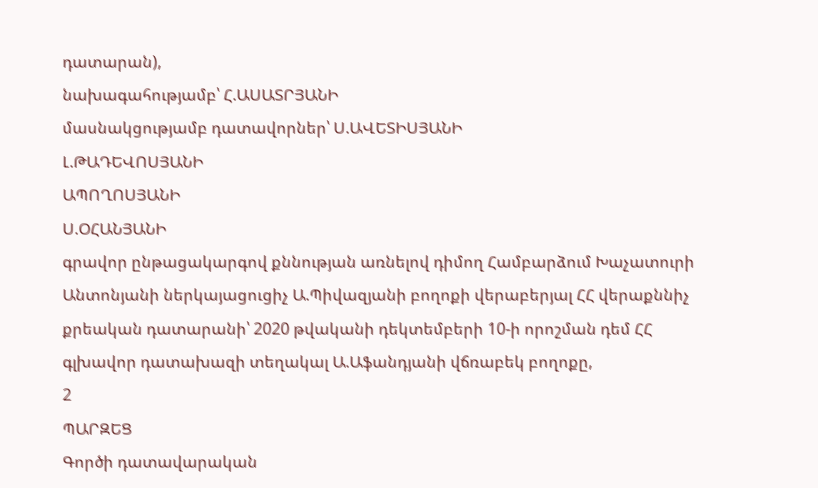դատարան),
նախագահությամբ՝ Հ.ԱՍԱՏՐՅԱՆԻ
մասնակցությամբ դատավորներ՝ Ս.ԱՎԵՏԻՍՅԱՆԻ
Լ.ԹԱԴԵՎՈՍՅԱՆԻ
ԱՊՈՂՈՍՅԱՆԻ
Ս.ՕՀԱՆՅԱՆԻ
գրավոր ընթացակարգով քննության առնելով դիմող Համբարձում Խաչատուրի Անտոնյանի ներկայացուցիչ Ա.Պիվազյանի բողոքի վերաբերյալ ՀՀ վերաքննիչ քրեական դատարանի՝ 2020 թվականի դեկտեմբերի 10-ի որոշման դեմ ՀՀ գլխավոր դատախազի տեղակալ Ա.Աֆանդյանի վճռաբեկ բողոքը,
2
ՊԱՐԶԵՑ
Գործի դատավարական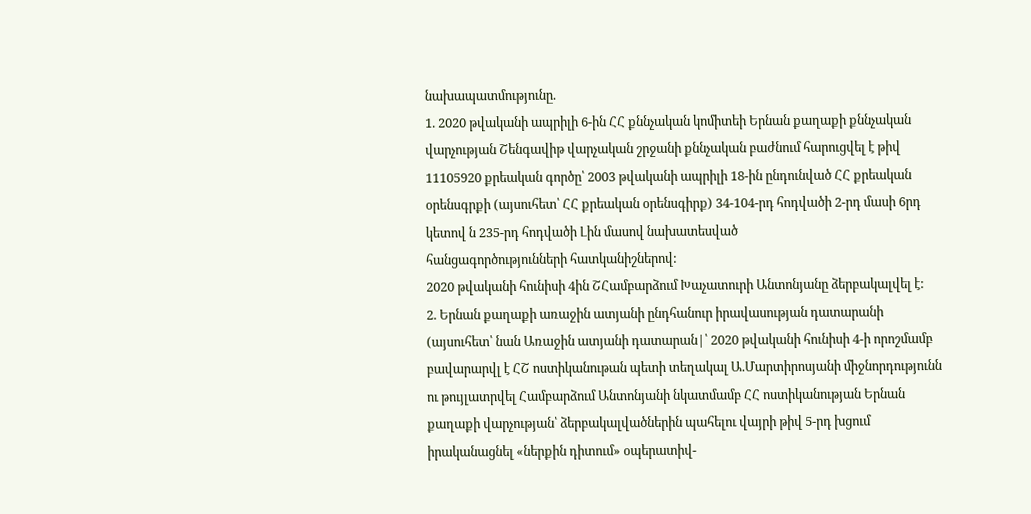նախապատմությունը.
1. 2020 թվականի ապրիլի 6-ին ՀՀ քննչական կոմիտեի Երնան քաղաքի քննչական վարչության Շենգավիթ վարչական շրջանի քննչական բաժնում հարուցվել է թիվ 11105920 քրեական գործը՝ 2003 թվականի ապրիլի 18-ին ընդունված ՀՀ քրեական օրենսգրքի (այսուհետ՝ ՀՀ քրեական օրենսգիրք) 34-104-րդ հոդվածի 2-րդ մասի 6րդ կետով ն 235-րդ հոդվածի Լին մասով նախատեսված
հանցագործությունների հատկանիշներով:
2020 թվականի հունիսի 4ին ՇՀամբարձում Խաչատուրի Անտոնյանը ձերբակալվել է:
2. Երնան քաղաքի առաջին ատյանի ընդհանուր իրավասության դատարանի (այսուհետ՝ նան Առաջին ատյանի դատարան|՝ 2020 թվականի հունիսի 4-ի որոշմամբ բավարարվլ է ՀՇ ոստիկանութան պետի տեղակալ Ա.Մարտիրոսյանի միջնորդությունն ու թույլատրվել Համբարձում Անտոնյանի նկատմամբ ՀՀ ոստիկանության Երնան քաղաքի վարչության՝ ձերբակալվածներին պահելու վայրի թիվ 5-րդ խցում իրականացնել «ներքին դիտում» օպերատիվ-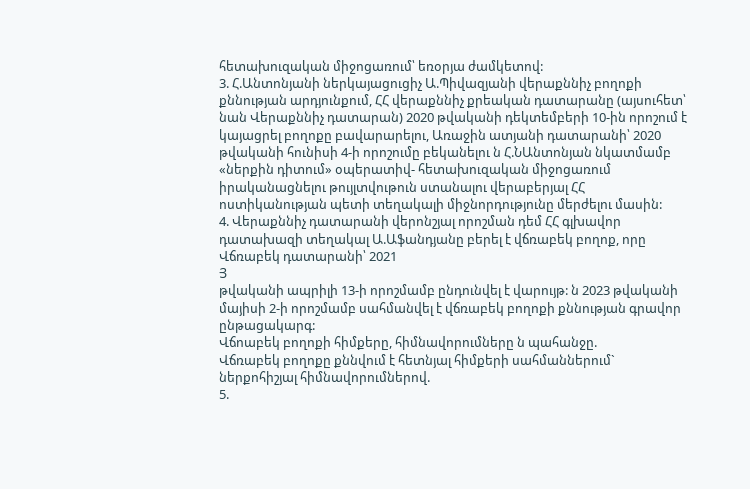հետախուզական միջոցառում՝ եռօրյա ժամկետով:
3. Հ.Անտոնյանի ներկայացուցիչ Ա.Պիվազյանի վերաքննիչ բողոքի քննության արդյունքում, ՀՀ վերաքննիչ քրեական դատարանը (այսուհետ՝ նան Վերաքննիչ դատարան) 2020 թվականի դեկտեմբերի 10-ին որոշում է կայացրել բողոքը բավարարելու, Առաջին ատյանի դատարանի՝ 2020 թվականի հունիսի 4-ի որոշումը բեկանելու ն Հ.ՆԱնտոնյան նկատմամբ «ներքին դիտում» օպերատիվ- հետախուզական միջոցառում իրականացնելու թույլտվութուն ստանալու վերաբերյալ ՀՀ ոստիկանության պետի տեղակալի միջնորդությունը մերժելու մասին:
4. Վերաքննիչ դատարանի վերոնշյալ որոշման դեմ ՀՀ գլխավոր դատախազի տեղակալ Ա.Աֆանդյանը բերել է վճռաբեկ բողոք, որը Վճռաբեկ դատարանի՝ 2021
Յ
թվականի ապրիլի 13-ի որոշմամբ ընդունվել է վարույթ: ն 2023 թվականի մայիսի 2-ի որոշմամբ սահմանվել է վճռաբեկ բողոքի քննության գրավոր ընթացակարգ:
Վճոաբեկ բողոքի հիմքերը, հիմնավորումները ն պահանջը.
Վճռաբեկ բողոքը քննվում է հետնյալ հիմքերի սահմաններում` ներքոհիշյալ հիմնավորումներով.
5.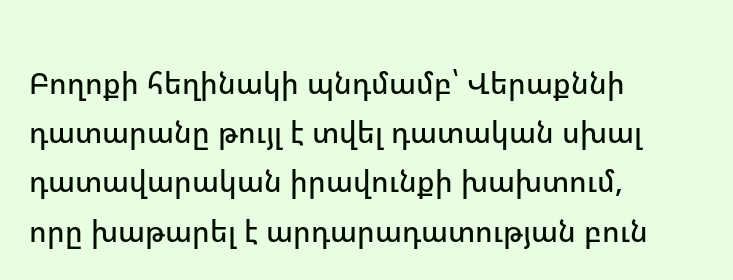Բողոքի հեղինակի պնդմամբ՝ Վերաքննի դատարանը թույլ է տվել դատական սխալ դատավարական իրավունքի խախտում, որը խաթարել է արդարադատության բուն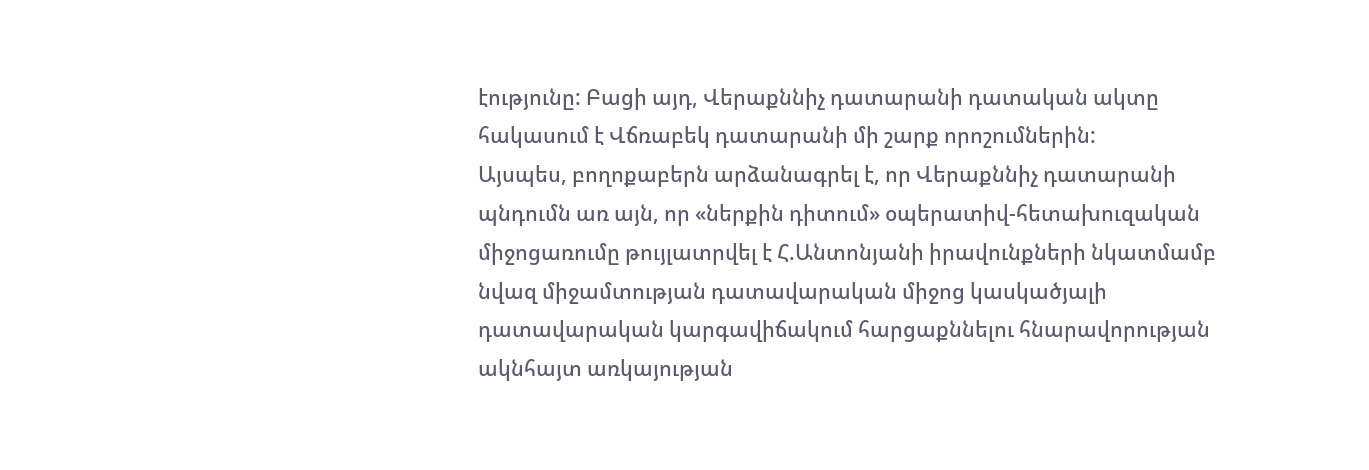էությունը: Բացի այդ, Վերաքննիչ դատարանի դատական ակտը հակասում է Վճռաբեկ դատարանի մի շարք որոշումներին:
Այսպես, բողոքաբերն արձանագրել է, որ Վերաքննիչ դատարանի պնդումն առ այն, որ «ներքին դիտում» օպերատիվ-հետախուզական միջոցառումը թույլատրվել է Հ.Անտոնյանի իրավունքների նկատմամբ նվազ միջամտության դատավարական միջոց կասկածյալի դատավարական կարգավիճակում հարցաքննելու հնարավորության ակնհայտ առկայության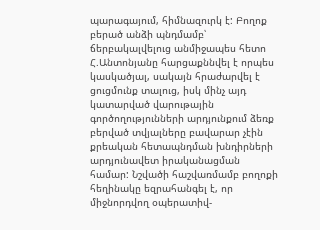պարագայում, հիմնազուրկ է: Բողոք բերած անձի պնդմամբ՝ ճերբակալվելուց անմիջապես հետո Հ.Անտոնյանը հարցաքննվել է որպես կասկածյալ, սակայն հրաժարվել է ցուցմունք տալուց, իսկ մինչ այդ կատարված վարութային գործողությունների արդյունքում ձեռք բերված տվյալները բավարար չէին քրեական հետապնդման խնդիրների արդյունավետ իրականացման համար: Նշվածի հաշվառմամբ բողոքի հեղինակը եզրահանգել է, որ միջնորդվող օպերատիվ-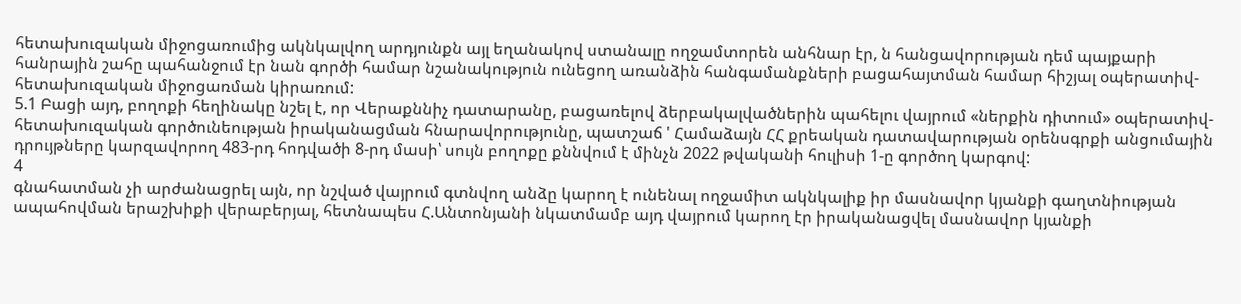հետախուզական միջոցառումից ակնկալվող արդյունքն այլ եղանակով ստանալը ողջամտորեն անհնար էր, ն հանցավորության դեմ պայքարի հանրային շահը պահանջում էր նան գործի համար նշանակություն ունեցող առանձին հանգամանքների բացահայտման համար հիշյալ օպերատիվ-հետախուզական միջոցառման կիրառում:
5.1 Բացի այդ, բողոքի հեղինակը նշել է, որ Վերաքննիչ դատարանը, բացառելով ձերբակալվածներին պահելու վայրում «ներքին դիտում» օպերատիվ- հետախուզական գործունեության իրականացման հնարավորությունը, պատշաճ ' Համաձայն ՀՀ քրեական դատավարության օրենսգրքի անցումային դրույթները կարզավորող 483-րդ հոդվածի 8-րդ մասի՝ սույն բողոքը քննվում է մինչն 2022 թվականի հուլիսի 1-ը գործող կարգով:
4
գնահատման չի արժանացրել այն, որ նշված վայրում գտնվող անձը կարող է ունենալ ողջամիտ ակնկալիք իր մասնավոր կյանքի գաղտնիության ապահովման երաշխիքի վերաբերյալ, հետնապես Հ.Անտոնյանի նկատմամբ այդ վայրում կարող էր իրականացվել մասնավոր կյանքի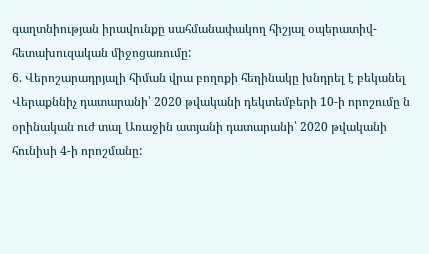գաղտնիության իրավունքը սահմանափակող հիշյալ օպերատիվ-հետախուզական միջոցառումը:
6. Վերոշարադրյալի հիման վրա բողոքի հեղինակը խնդրել է բեկանել Վերաքննիչ դատարանի՝ 2020 թվականի դեկտեմբերի 10-ի որոշումը ն օրինական ուժ տալ Առաջին ատյանի դատարանի՝ 2020 թվականի հունիսի 4-ի որոշմանը: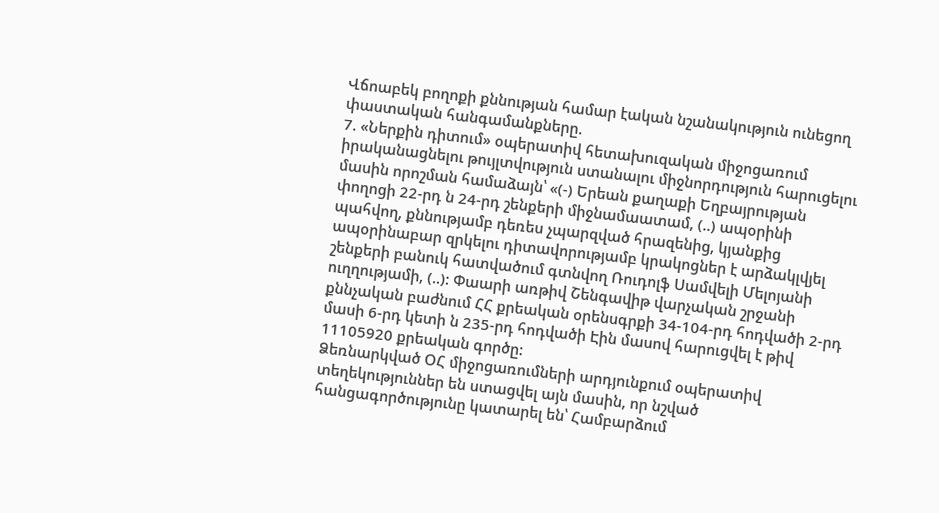Վճոաբեկ բողոքի քննության համար էական նշանակություն ունեցող փաստական հանգամանքները.
7. «Ներքին դիտում» օպերատիվ հետախուզական միջոցառում իրականացնելու թույլտվություն ստանալու միջնորդություն հարուցելու մասին որոշման համաձայն՝ «(-) Երեան քաղաքի Եղբայրության փողոցի 22-րդ ն 24-րդ շենքերի միջնամաատամ, (..) ապօրինի պահվող, քննությամբ դեռես չպարզված հրազենից, կյանքից ապօրինաբար զրկելու դիտավորությամբ կրակոցներ է արձակլվյել շենքերի բանուկ հատվածում գտնվող Ռուդոլֆ Սամվելի Մելոյանի ուղղությամի, (..): Փաարի առթիվ Շենգավիթ վարչական շրջանի քննչական բաժնում ՀՀ քրեական օրենսգրքի 34-104-րդ հոդվածի 2-րդ մասի 6-րդ կետի ն 235-րդ հոդվածի Էին մասով հարուցվել է թիվ 11105920 քրեական գործը:
Ձեռնարկված ՕՀ միջոցառումների արդյունքում օպերատիվ տեղեկություններ են ստացվել այն մասին, որ նշված հանցագործությունը կատարել են՝ Համբարձում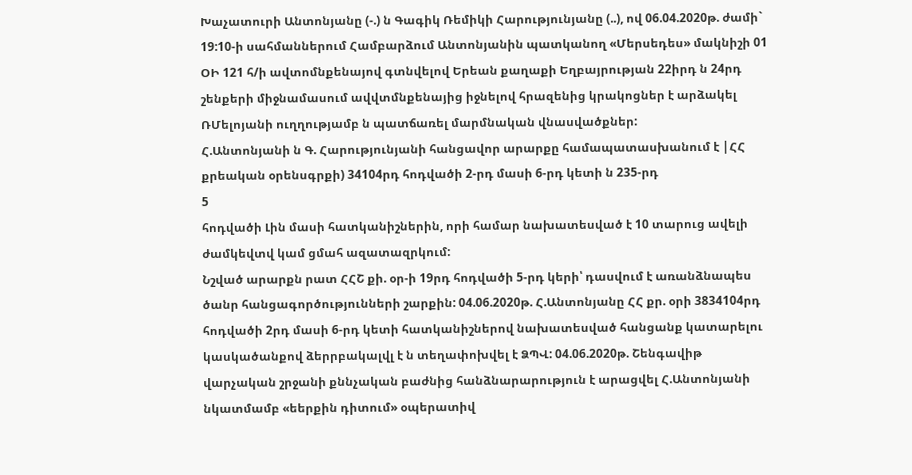Խաչատուրի Անտոնյանը (-.) ն Գագիկ Ռեմիկի Հարությունյանը (..), ով 06.04.2020թ. ժամի` 19:10-ի սահմաններում Համբարձում Անտոնյանին պատկանող «Մերսեդես» մակնիշի 01 ՕԻ 121 հ/ի ավտոմնքենայով գտնվելով Երեան քաղաքի Եղբայրության 22իրդ ն 24րդ շենքերի միջնամասում ավվտմնքենայից իջնելով հրազենից կրակոցներ է արձակել ՌՄելոյանի ուղղությամբ ն պատճառել մարմնական վնասվածքներ:
Հ.Անտոնյանի ն Գ. Հարությունյանի հանցավոր արարքը համապատասխանում է |ՀՀ քրեական օրենսգրքի) 34104րդ հոդվածի 2-րդ մասի 6-րդ կետի ն 235-րդ
5
հոդվածի Լին մասի հատկանիշներին, որի համար նախատեսված է 10 տարուց ավելի ժամկեվտվ կամ ցմահ ազատազրկում:
Նշված արարքն րատ ՀՀՇ քի. օր-ի 19րդ հոդվածի 5-րդ կերի՝ դասվում է առանձնապես ծանր հանցագործությունների շարքին: 04.06.2020թ. Հ.Անտոնյանը ՀՀ քր. օրի 3834104րդ հոդվածի 2րդ մասի 6-րդ կետի հատկանիշներով նախատեսված հանցանք կատարելու կասկածանքով ձերրբակալվլ է ն տեղափոխվել է ՁՊՎ: 04.06.2020թ. Շենգավիթ վարչական շրջանի քննչական բաժնից հանձնարարություն է արացվել Հ.Անտոնյանի նկատմամբ «եերքին դիտում» օպերատիվ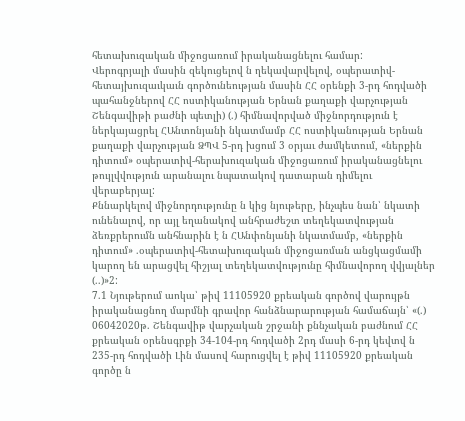հետախուզական միջոցառում իրականացնելու համար:
Վերոգրյալի մասին զեկուցելով ն ղեկավարվելով, օպերատիվ-հետայխուզաւկաւն գործունեության մասին ՀՀ օրենքի 3-րդ հոդվածի պահանջներով ՀՀ ոստիկանության Երնան քաղաքի վարչության Շենգավիթի բաժնի պետլի) (.) հիմնավորված միջնորդություն է ներկայացրել ՀԱնտոնյանի նկատմամբ ՀՀ ոստիկանության Երնան քաղաքի վարչության ՁՊՎ 5-րդ խցում 3 օրյաւ ժամկետում, «ներքին դիտում» օպերատիվ-հերախուզական միջոցառում իրականացնելու թույլվվություն արանալու նպատակով դատարան դիմելու վերաբերյալ:
Քննարկելով միջնորդությունը ն կից նյութերը, ինչպես նան՝ նկատի ունենալով, որ այլ եղանակով անհրաժեշտ տեղեկատվության ձեռքրերումն անհնարին է ն ՀԱնփոնյանի նկատմամբ, «ներքին դիտում» .օպերատիվ-հետախուզական միջոցառման անցկացմամի կարող են արացվել հիշյալ տեղեկատվությունը հիմնավորող վվյալներ (..)»2:
7.1 Նյութերում աոկա՝ թիվ 11105920 քրեական գործով վարույթն իրականացնող մարմնի գրավոր հանձնարարության համաճայն՝ «(.) 06042020թ. Շենգավիթ վարչական շրջանի քննչական բաժնում ՀՀ քրեական օրենսգրքի 34-104-րդ հոդվածի 2րդ մասի 6-րդ կեվտվ ն 235-րդ հոդվածի Լին մասով հարուցվել է թիվ 11105920 քրեական գործը ն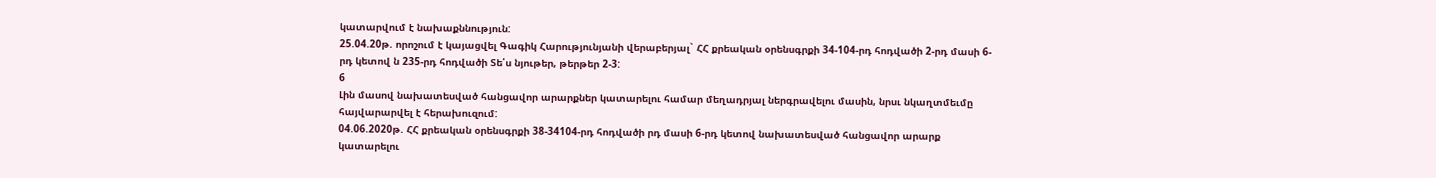կատարվում է նախաքննություն:
25.04.20թ. որոշում է կայացվել Գագիկ Հարությունյանի վերաբերյալ` ՀՀ քրեական օրենսգրքի 34-104-րդ հոդվածի 2-րդ մասի 6-րդ կետով ն 235-րդ հոդվածի Տե՛ս նյութեր, թերթեր 2-3:
6
Լին մասով նախատեսված հանցավոր արարքներ կատարելու համար մեղադրյալ ներգրավելու մասին, նրսւ նկաղտմեւմը հայվարարվել է հերախուզում:
04.06.2020թ. ՀՀ քրեական օրենսգրքի 38-34104-րդ հոդվածի րդ մասի 6-րդ կետով նախատեսված հանցավոր արարք կատարելու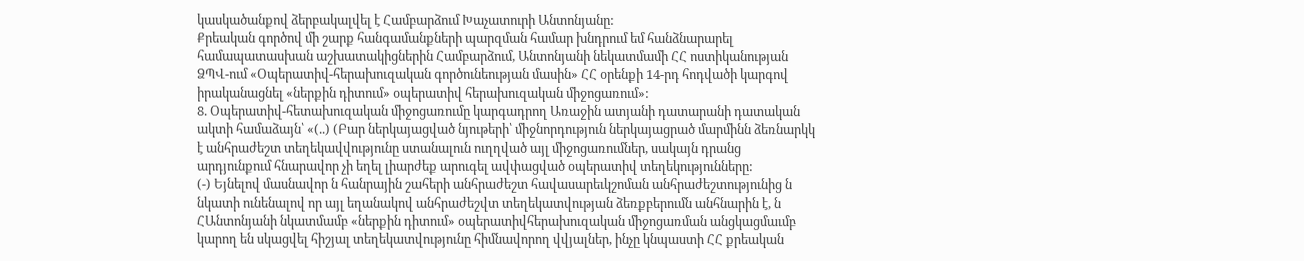կասկածանքով ձերբակալվել է Համբարձում Խաչատուրի Անտոնյանը:
Քրեական գործով մի շարք հանգամանքների պարզման համար խնդրում եմ հանձնարարել համապատասխան աշխատակիցներին Համբարձում, Անտոնյանի նեկատմամի ՀՀ ոստիկանության ՁՊՎ-ում «Օպերատիվ-հերախուզական գործունեության մասին» ՀՀ օրենքի 14-րդ հոդվածի կարգով իրականացնել «ներքին դիտում» օպերատիվ հերախուզական միջոցառում»:
8. Օպերատիվ-հետախուզական միջոցառումը կարգադրող Առաջին ատյանի դատարանի դատական ակտի համաձայն՝ «(..) (Բար ներկայացված նյութերի՝ միջնորդություն ներկայացրած մարմինն ձեռնարկկ է անհրաժեշտ տեղեկավվությունը ստանալուն ուղղված այլ միջոցառումներ, սակայն դրանց արդյունքում հնարավոր չի եղել լիարժեք արուգել ավփացված օպերատիվ տեղեկությունները:
(-) Եյնելով մասնավոր ն հանրային շահերի անհրաժեշտ հավասարեւկշոման անհրաժեշտությունից ն նկատի ունենալով որ այլ եղանակով անհրաժեշվտ տեղեկատվության ձեռքբերումն անհնարին է, ն ՀԱնտոնյանի նկատմամբ «ներքին դիտում» օպերատիվհերախուզական միջոցառման անցկացմաւմբ կարող են սկացվել հիշյալ տեղեկատվությունը հիմնավորող վվյալներ, ինչը կնպաստի ՀՀ քրեական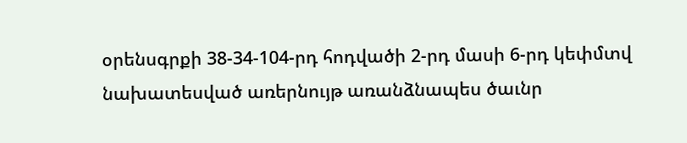օրենսգրքի 38-34-104-րդ հոդվածի 2-րդ մասի 6-րդ կեփմտվ նախատեսված առերնույթ առանձնապես ծաւնր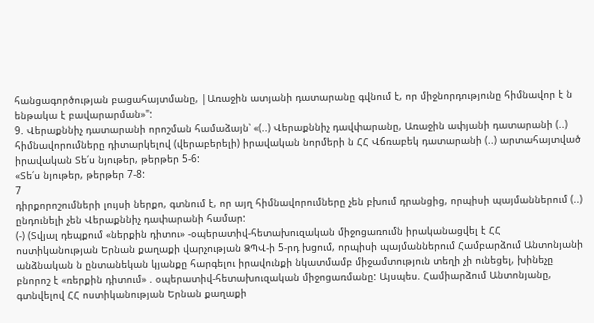հանցագործության բացահայտմանը, |Առաջին ատյանի դատարանը գվնում է, որ միջնորդությունը հիմնավոր է ն ենթակա է բավարարման»":
9. Վերաքննիչ դատարանի որոշման համաձայն՝ «(..) Վերաքննիչ դավփարանը, Առաջին ափյանի դատարանի (..) հիմնավորումները դիտարկելով (վերաբերելի) իրավական նորմերի ն ՀՀ Վճռաբեկ դատարանի (..) արտահայտված իրավական Տե՛ս նյութեր, թերթեր 5-6:
«Տե՛ս նյութեր, թերթեր 7-8:
7
դիրքորոշումների լույսի ներքո, գտնում է, որ այղ հիմնավորումները չեն բխում դրանցից, որպիսի պայմաններում (..) ընդունելի չեն Վերաքննիչ դափարանի համար:
(-) (Տվյալ դեպքում «ներքին դիտու» -օպերատիվ-հետախուզական միջոցառումն իրականացվել է ՀՀ ոստիկանության Երնան քաղաքի վարչության ՁՊՎ-ի 5-րդ խցում, որպիսի պայմաններում Համբարձում Անտոնյանի անձնական ն ընտանեկան կյանքը հարգելու իրավունքի նկատմամբ միջամտություն տեղի չի ունեցել, խինեչը բնորոշ է «ռերքին դիտում» . օպերատիվ-հետախուզական միջոցառմանը: Այսպես. Համիարձում Անտոնյանը, գտնվելով ՀՀ ոստիկանության Երնան քաղաքի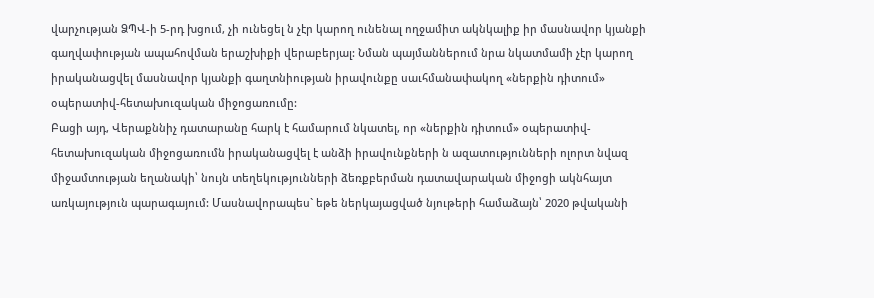վարչության ՁՊՎ-ի 5-րդ խցում, չի ունեցել ն չէր կարող ունենալ ողջամիտ ակնկալիք իր մասնավոր կյանքի գաղվափության ապահովման երաշխիքի վերաբերյալ: Նման պայմաններում նրա նկատմամի չէր կարող իրականացվել մասնավոր կյանքի գաղտնիության իրավունքը սաւհմանափակող «ներքին դիտում» օպերատիվ-հետախուզական միջոցառումը:
Բացի այդ, Վերաքննիչ դատարանը հարկ է համարում նկատել, որ «ներքին դիտում» օպերատիվ-հետախուզական միջոցառումն իրականացվել է անձի իրավունքների ն ազատությունների ոլորտ նվազ միջամտության եղանակի՝ նույն տեղեկությունների ձեռքբերման դատավարական միջոցի ակնհայտ առկայություն պարագայում: Մասնավորապես` եթե ներկայացված նյութերի համաձայն՝ 2020 թվականի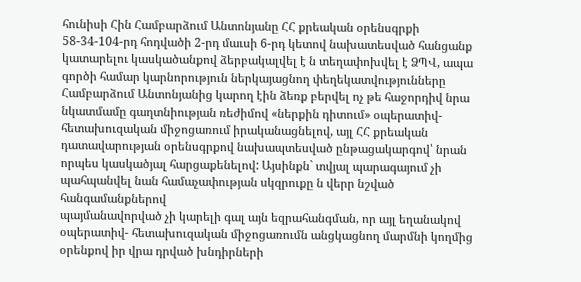հունիսի Հին Համբարձում Անտոնյանը ՀՀ քրեական օրենսգրքի 58-34-104-րդ հոդվածի 2-րդ մաւսի 6-րդ կետով նախատեսված հանցանք կատարելու կասկածանքով ձերբակալվել է ն տեղափոխվել է ՁՊՎ, ապա գործի համար կարնորություն ներկայացնող փեղեկատվությունները Համբարձում Անտոնյանից կարող էին ձեռք բերվել ոչ թե հաջորդիվ նրա նկատմամը գաղտնիության ռեժիմով «ներքին դիտում» օպերատիվ-հետախուզական միջոցառում իրականացնելով, այլ ՀՀ քրեական դատավարության օրենսգրքով նախապտեսված ընթացակարգով՝ նրան որպես կասկածյալ հարցաքենելով: Այսինքն` տվյալ պարագայում չի պահպանվել նան համաչափության սկզրուքը ն վերր նշված հանգամանքներով
պայմանավորված չի կարելի գալ այն եզրահանգման, որ այլ եղանակով օպերատիվ- հետախուզական միջոցառումն անցկացնող մարմնի կողմից օրենքով իր վրա դրված խնդիրների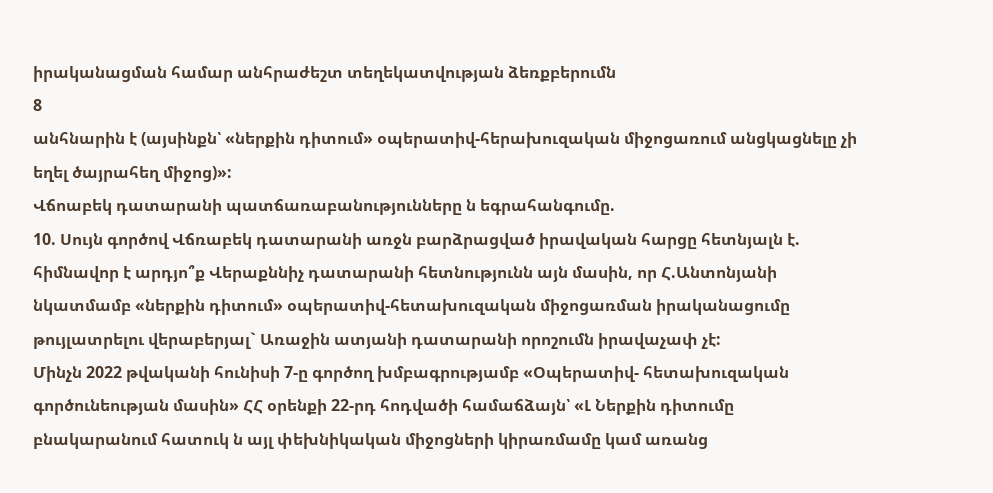իրականացման համար անհրաժեշտ տեղեկատվության ձեռքբերումն
8
անհնարին է (այսինքն՝ «ներքին դիտում» օպերատիվ-հերախուզական միջոցառում անցկացնելը չի եղել ծայրահեղ միջոց)»:
Վճոաբեկ դատարանի պատճառաբանությունները ն եգրահանգումը.
10. Սույն գործով Վճռաբեկ դատարանի առջն բարձրացված իրավական հարցը հետնյալն է. հիմնավոր է արդյո՞ք Վերաքննիչ դատարանի հետնությունն այն մասին, որ Հ.Անտոնյանի նկատմամբ «ներքին դիտում» օպերատիվ-հետախուզական միջոցառման իրականացումը թույլատրելու վերաբերյալ` Առաջին ատյանի դատարանի որոշումն իրավաչափ չէ:
Մինչն 2022 թվականի հունիսի 7-ը գործող խմբագրությամբ «Օպերատիվ- հետախուզական գործունեության մասին» ՀՀ օրենքի 22-րդ հոդվածի համաճձայն՝ «Լ Ներքին դիտումը բնակարանում հատուկ ն այլ փեխնիկական միջոցների կիրառմամը կամ առանց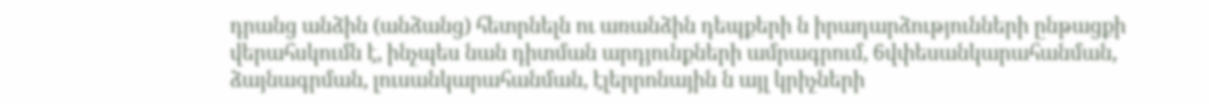դրանց անձին (անձանց) հետրնելն ու առանձին դեպքերի ն իրադարձությունների ընթացքի վերահսկումն է, ինչպես նան դիտման արդյունքների ամրագրում, 6վփեսանկարահանման, ձայնագրման, լուսանկարահանման, էլերրոնային ն այլ կրիչների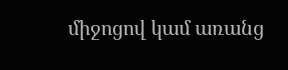միջոցով կամ առանց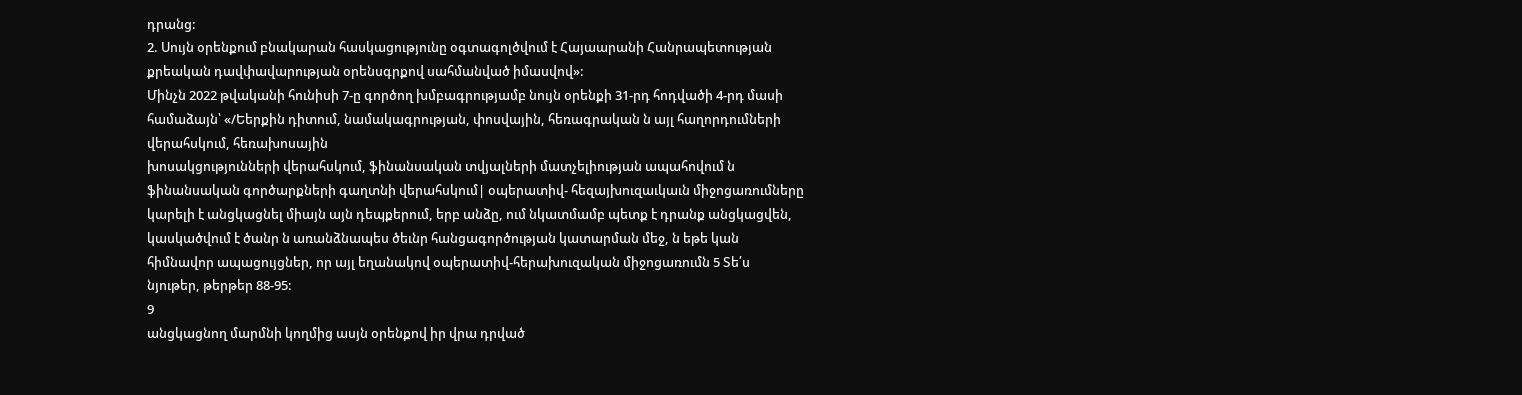դրանց:
2. Սույն օրենքում բնակարան հասկացությունը օգտագոլծվում է Հայաարանի Հանրապետության քրեական դավփավարության օրենսգրքով սահմանված իմասվով»:
Մինչն 2022 թվականի հունիսի 7-ը գործող խմբագրությամբ նույն օրենքի 31-րդ հոդվածի 4-րդ մասի համաձայն՝ «/Եերքին դիտում, նամակագրության, փոսվային, հեռագրական ն այլ հաղորդումների վերահսկում, հեռախոսային
խոսակցությունների վերահսկում, ֆինանսական տվյալների մատչելիության ապահովում ն ֆինանսական գործարքների գաղտնի վերահսկում| օպերատիվ- հեզայխուզաւկաւն միջոցառումները կարելի է անցկացնել միայն այն դեպքերում, երբ անձը, ում նկատմամբ պետք է դրանք անցկացվեն, կասկածվում է ծանր ն առանձնապես ծեւնր հանցագործության կատարման մեջ, ն եթե կան հիմնավոր ապացույցներ, որ այլ եղանակով օպերատիվ-հերախուզական միջոցառումն 5 Տե՛ս նյութեր, թերթեր 88-95:
9
անցկացնող մարմնի կողմից ասյն օրենքով իր վրա դրված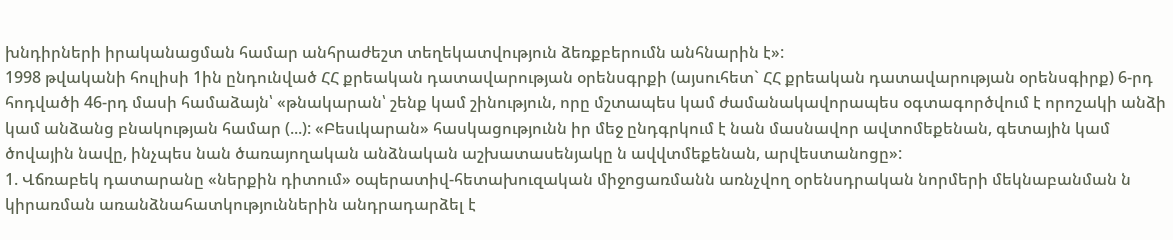խնդիրների իրականացման համար անհրաժեշտ տեղեկատվություն ձեռքբերումն անհնարին է»:
1998 թվականի հուլիսի 1ին ընդունված ՀՀ քրեական դատավարության օրենսգրքի (այսուհետ` ՀՀ քրեական դատավարության օրենսգիրք) 6-րդ հոդվածի 46-րդ մասի համաձայն՝ «թնակարան՝ շենք կամ շինություն, որը մշտապես կամ ժամանակավորապես օգտագործվում է որոշակի անձի կամ անձանց բնակության համար (...): «Բեսւկարան» հասկացությունն իր մեջ ընդգրկում է նան մասնավոր ավտոմեքենան, գետային կամ ծովային նավը, ինչպես նան ծառայողական անձնական աշխատասենյակը ն ավվտմեքենան, արվեստանոցը»:
1. Վճռաբեկ դատարանը «ներքին դիտում» օպերատիվ-հետախուզական միջոցառմանն առնչվող օրենսդրական նորմերի մեկնաբանման ն կիրառման առանձնահատկություններին անդրադարձել է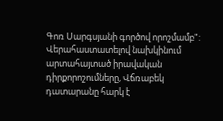Գոռ Սարգսյանի գործով որոշմամբ":
Վերահաստատելով նախկինում արտահայտած իրավական դիրքորոշումները, Վճռաբեկ դատարանը հարկ է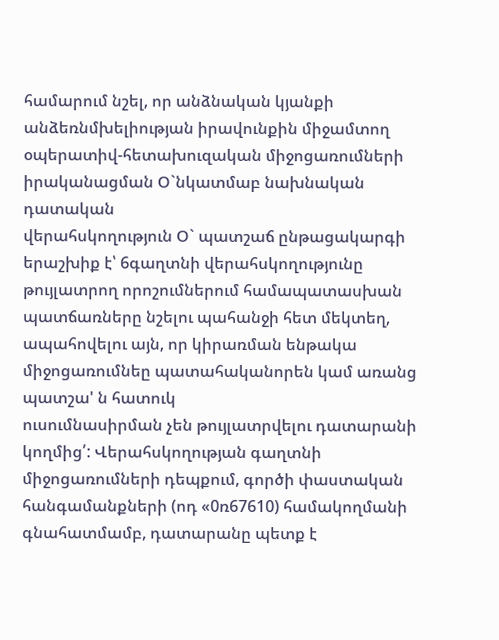համարում նշել, որ անձնական կյանքի անձեռնմխելիության իրավունքին միջամտող օպերատիվ-հետախուզական միջոցառումների իրականացման Օ`նկատմաբ նախնական դատական
վերահսկողություն Օ` պատշաճ ընթացակարգի երաշխիք է՝ 6գաղտնի վերահսկողությունը թույլատրող որոշումներում համապատասխան պատճառները նշելու պահանջի հետ մեկտեղ, ապահովելու այն, որ կիրառման ենթակա միջոցառումնեը պատահականորեն կամ առանց պատշա' ն հատուկ
ուսումնասիրման չեն թույլատրվելու դատարանի կողմից՛: Վերահսկողության գաղտնի միջոցառումների դեպքում, գործի փաստական հանգամանքների (ոդ «0ռ67610) համակողմանի գնահատմամբ, դատարանը պետք է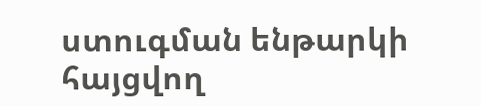ստուգման ենթարկի հայցվող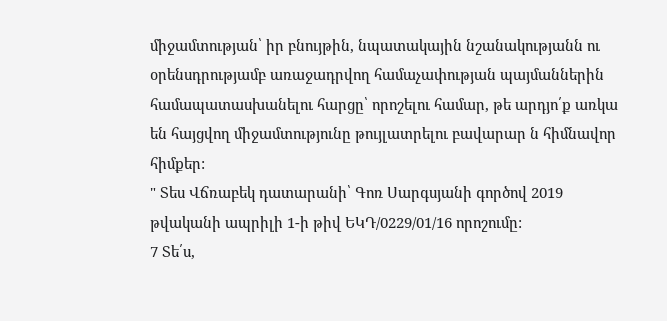միջամտության՝ իր բնույթին, նպատակային նշանակությանն ու օրենսդրությամբ առաջադրվող համաչափության պայմաններին
համապատասխանելու հարցը՝ որոշելու համար, թե արդյո՛ք առկա են հայցվող միջամտությունը թույլատրելու բավարար ն հիմնավոր հիմքեր:
" Տես Վճռաբեկ դատարանի՝ Գոռ Սարգսյանի գործով 2019 թվականի ապրիլի 1-ի թիվ ԵԿԴ/0229/01/16 որոշումը:
7 Տե՛ս,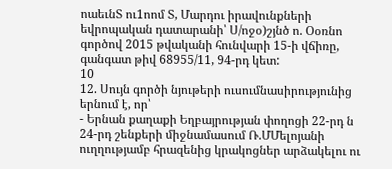ոաեւնՏ ու1ոոմ Տ, Մարդու իրավունքների եվրոպական դատարանի՝ Ս/ոջօ)շյնծ ո. Օօռնո գործով 2015 թվականի հունվարի 15-ի վճիռը, գանգատ թիվ 68955/11, 94-րդ կետ:
10
12. Սույն գործի նյութերի ուսումնասիրությունից երնում է, որ՝
- Երնան քաղաքի Եղբայրության փողոցի 22-րդ ն 24-րդ շենքերի միջնամասում Ռ.ՄՄելոյանի ուղղությամբ հրազենից կրակոցներ արձակելու ու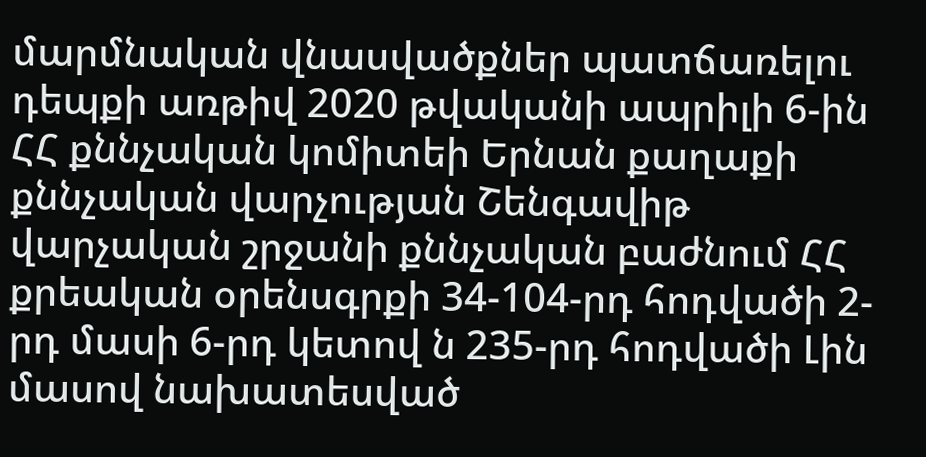մարմնական վնասվածքներ պատճառելու դեպքի առթիվ 2020 թվականի ապրիլի 6-ին ՀՀ քննչական կոմիտեի Երնան քաղաքի քննչական վարչության Շենգավիթ վարչական շրջանի քննչական բաժնում ՀՀ քրեական օրենսգրքի 34-104-րդ հոդվածի 2-րդ մասի 6-րդ կետով ն 235-րդ հոդվածի Լին մասով նախատեսված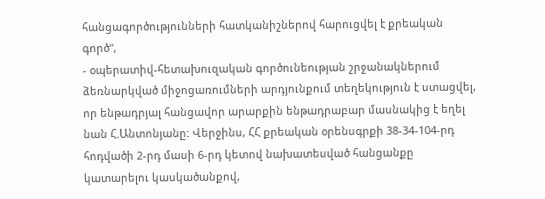հանցագործությունների հատկանիշներով հարուցվել է քրեական գործ",
- օպերատիվ-հետախուզական գործունեության շրջանակներում ձեռնարկված միջոցառումների արդյունքում տեղեկություն է ստացվել, որ ենթադրյալ հանցավոր արարքին ենթադրաբար մասնակից է եղել նան Հ.Անտոնյանը: Վերջինս, ՀՀ քրեական օրենսգրքի 38-34-104-րդ հոդվածի 2-րդ մասի 6-րդ կետով նախատեսված հանցանքը կատարելու կասկածանքով,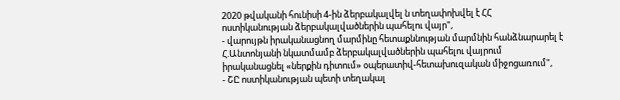2020 թվականի հունիսի 4-ին ձերբակալվել ն տեղափոխվել է ՀՀ ոստիկանության ձերբակալվածներին պահելու վայր",
- վարույթն իրականացնող մարմինը հետաքննության մարմնին հանձնարարել է Հ.Անտոնյանի նկատմամբ ձերբակալվածներին պահելու վայրում իրականացնել «ներքին դիտում» օպերատիվ-հետախուզական միջոցառում",
- ՇԸ ոստիկանության պետի տեղակալ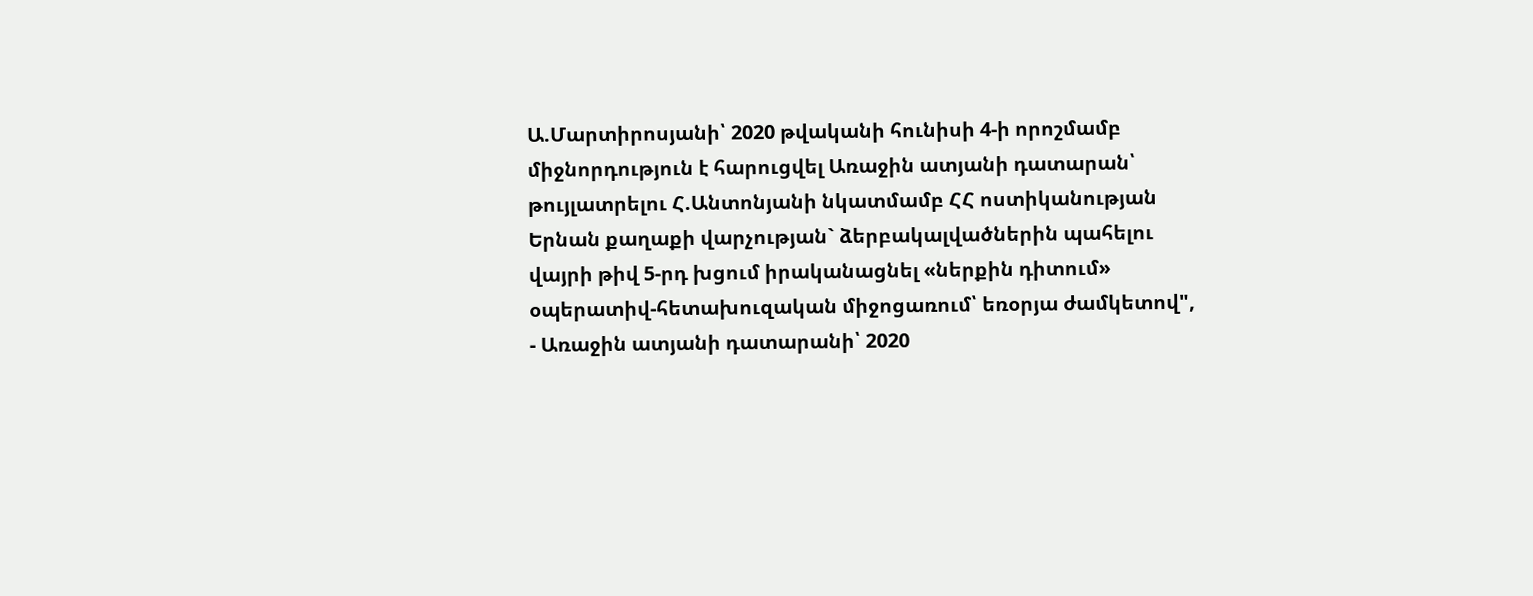Ա.Մարտիրոսյանի՝ 2020 թվականի հունիսի 4-ի որոշմամբ միջնորդություն է հարուցվել Առաջին ատյանի դատարան՝ թույլատրելու Հ.Անտոնյանի նկատմամբ ՀՀ ոստիկանության Երնան քաղաքի վարչության` ձերբակալվածներին պահելու վայրի թիվ 5-րդ խցում իրականացնել «ներքին դիտում» օպերատիվ-հետախուզական միջոցառում՝ եռօրյա ժամկետով",
- Առաջին ատյանի դատարանի՝ 2020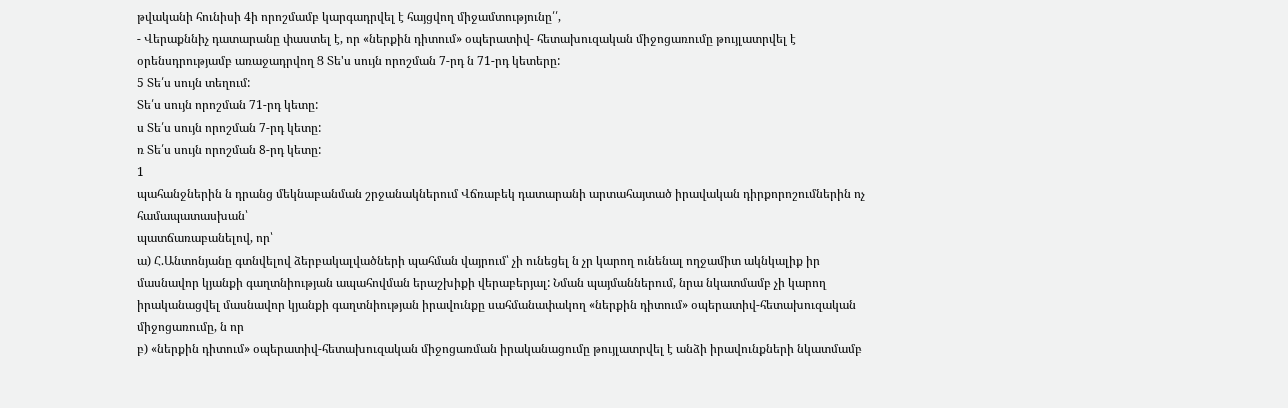թվականի հունիսի 4ի որոշմամբ կարգադրվել է հայցվող միջամտությունը՛՛,
- Վերաքննիչ դատարանը փաստել է, որ «ներքին դիտում» օպերատիվ- հետախուզական միջոցառումը թույլատրվել է օրենսդրությամբ առաջադրվող Ց Տե'ս սույն որոշման 7-րդ ն 71-րդ կետերը:
5 Տե՛ս սույն տեղում:
Տե՛ս սույն որոշման 71-րդ կետը:
ս Տե՛ս սույն որոշման 7-րդ կետը:
ռ Տե՛ս սույն որոշման 8-րդ կետը:
1
պահանջներին ն դրանց մեկնաբանման շրջանակներում Վճռաբեկ դատարանի արտահայտած իրավական դիրքորոշումներին ոչ համապատասխան՝
պատճառաբանելով, որ՝
ա) Հ.Անտոնյանը գտնվելով ձերբակալվածների պահման վայրում՝ չի ունեցել ն չր կարող ունենալ ողջամիտ ակնկալիք իր մասնավոր կյանքի գաղտնիության ապահովման երաշխիքի վերաբերյալ: Նման պայմաններում, նրա նկատմամբ չի կարող իրականացվել մասնավոր կյանքի գաղտնիության իրավունքը սահմանափակող «ներքին դիտում» օպերատիվ-հետախուզական միջոցառումը, ն որ
բ) «ներքին դիտում» օպերատիվ-հետախուզական միջոցառման իրականացումը թույլատրվել է անձի իրավունքների նկատմամբ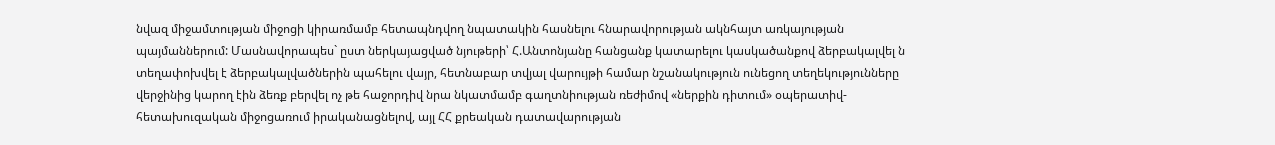նվազ միջամտության միջոցի կիրառմամբ հետապնդվող նպատակին հասնելու հնարավորության ակնհայտ առկայության պայմաններում: Մասնավորապես` ըստ ներկայացված նյութերի՝ Հ.Անտոնյանը հանցանք կատարելու կասկածանքով ձերբակալվել ն տեղափոխվել է ձերբակալվածներին պահելու վայր, հետնաբար տվյալ վարույթի համար նշանակություն ունեցող տեղեկությունները վերջինից կարող էին ձեռք բերվել ոչ թե հաջորդիվ նրա նկատմամբ գաղտնիության ռեժիմով «ներքին դիտում» օպերատիվ- հետախուզական միջոցառում իրականացնելով, այլ ՀՀ քրեական դատավարության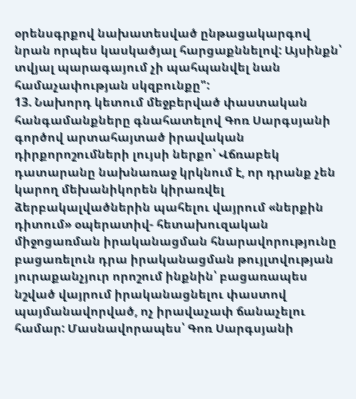օրենսգրքով նախատեսված ընթացակարգով նրան որպես կասկածյալ հարցաքննելով: Այսինքն՝ տվյալ պարագայում չի պահպանվել նան համաչափության սկզբունքը":
13. Նախորդ կետում մեջբերված փաստական հանգամանքները գնահատելով Գոռ Սարգսյանի գործով արտահայտած իրավական դիրքորոշումների լույսի ներքո՝ Վճռաբեկ դատարանը նախնառաջ կրկնում է, որ դրանք չեն կարող մեխանիկորեն կիրառվել ձերբակալվածներին պահելու վայրում «ներքին դիտում» օպերատիվ- հետախուզական միջոցառման իրականացման հնարավորությունը բացառելուն դրա իրականացման թույլտվության յուրաքանչյուր որոշում ինքնին՝ բացառապես նշված վայրում իրականացնելու փաստով պայմանավորված, ոչ իրավաչափ ճանաչելու համար: Մասնավորապես՝ Գոռ Սարգսյանի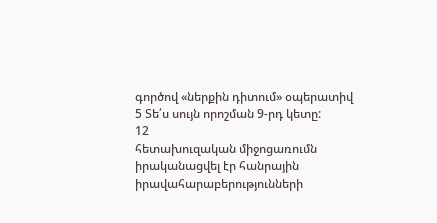գործով «ներքին դիտում» օպերատիվ 5 Տե՛ս սույն որոշման 9-րդ կետը:
12
հետախուզական միջոցառումն իրականացվել էր հանրային
իրավահարաբերությունների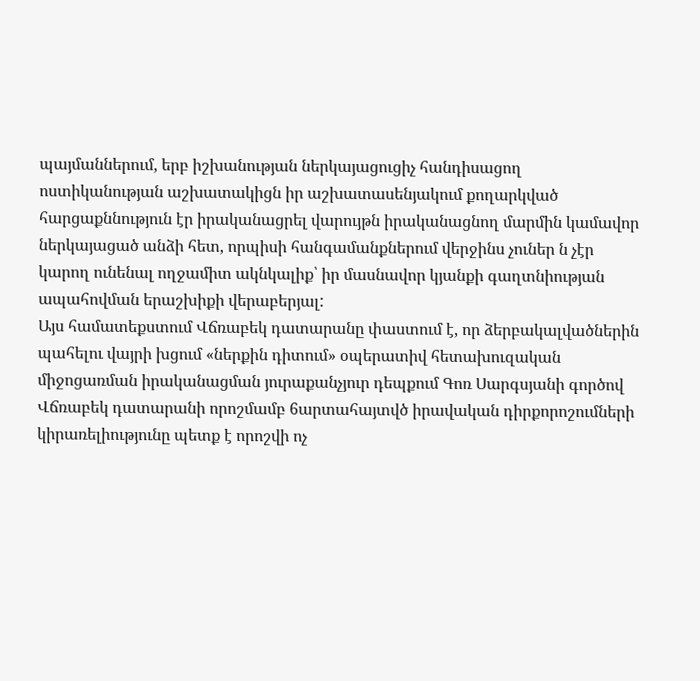պայմաններում, երբ իշխանության ներկայացուցիչ հանդիսացող ոստիկանության աշխատակիցն իր աշխատասենյակում քողարկված հարցաքննություն էր իրականացրել վարույթն իրականացնող մարմին կամավոր ներկայացած անձի հետ, որպիսի հանգամանքներում վերջինս չուներ ն չէր կարող ունենալ ողջամիտ ակնկալիք՝ իր մասնավոր կյանքի գաղտնիության ապահովման երաշխիքի վերաբերյալ:
Այս համատեքստում Վճռաբեկ դատարանը փաստում է, որ ձերբակալվածներին պահելու վայրի խցում «ներքին դիտում» օպերատիվ հետախուզական միջոցառման իրականացման յուրաքանչյուր դեպքում Գոռ Սարգսյանի գործով Վճռաբեկ դատարանի որոշմամբ 6արտահայտվծ իրավական դիրքորոշումների
կիրառելիությունը պետք է որոշվի ոչ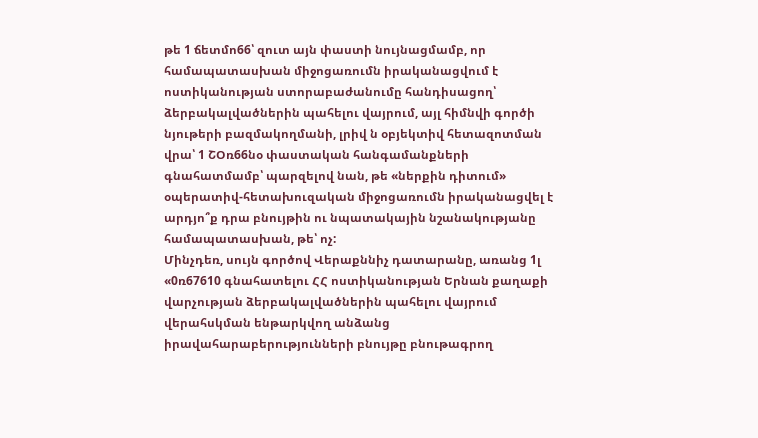թե 1 ճետմո66՝ զուտ այն փաստի նույնացմամբ, որ համապատասխան միջոցառումն իրականացվում է ոստիկանության ստորաբաժանումը հանդիսացող՝ ձերբակալվածներին պահելու վայրում, այլ հիմնվի գործի նյութերի բազմակողմանի, լրիվ ն օբյեկտիվ հետազոտման վրա՝ 1 ՇՕռ66նօ փաստական հանգամանքների գնահատմամբ՝ պարզելով նան, թե «ներքին դիտում» օպերատիվ-հետախուզական միջոցառումն իրականացվել է արդյո՞ք դրա բնույթին ու նպատակային նշանակությանը համապատասխան, թե՝ ոչ:
Մինչդեռ, սույն գործով Վերաքննիչ դատարանը, առանց 1լ «0ռ67610 գնահատելու ՀՀ ոստիկանության Երնան քաղաքի վարչության ձերբակալվածներին պահելու վայրում վերահսկման ենթարկվող անձանց իրավահարաբերությունների բնույթը բնութագրող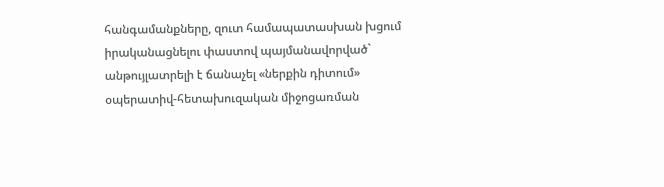հանգամանքները, զուտ համապատասխան խցում իրականացնելու փաստով պայմանավորված` անթույլատրելի է ճանաչել «ներքին դիտում» օպերատիվ-հետախուզական միջոցառման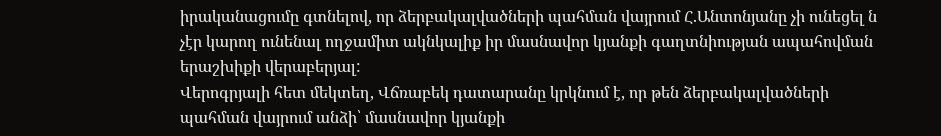իրականացումը գտնելով, որ ձերբակալվածների պահման վայրում Հ.Անտոնյանը չի ունեցել ն չէր կարող ունենալ ողջամիտ ակնկալիք իր մասնավոր կյանքի գաղտնիության ապահովման երաշխիքի վերաբերյալ:
Վերոգրյալի հետ մեկտեղ, Վճռաբեկ դատարանը կրկնում է, որ թեն ձերբակալվածների պահման վայրում անձի՝ մասնավոր կյանքի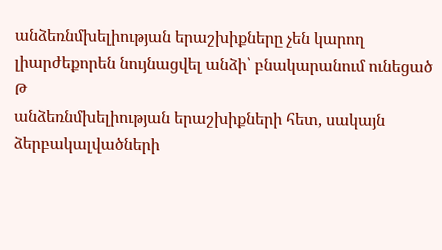անձեռնմխելիության երաշխիքները չեն կարող լիարժեքորեն նույնացվել անձի՝ բնակարանում ունեցած
Թ
անձեռնմխելիության երաշխիքների հետ, սակայն ձերբակալվածների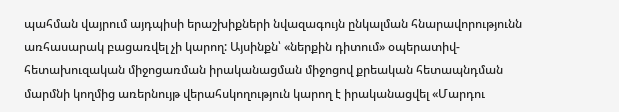պահման վայրում այդպիսի երաշխիքների նվազագույն ընկալման հնարավորությունն առհասարակ բացառվել չի կարող: Այսինքն՝ «ներքին դիտում» օպերատիվ- հետախուզական միջոցառման իրականացման միջոցով քրեական հետապնդման մարմնի կողմից առերնույթ վերահսկողություն կարող է իրականացվել «Մարդու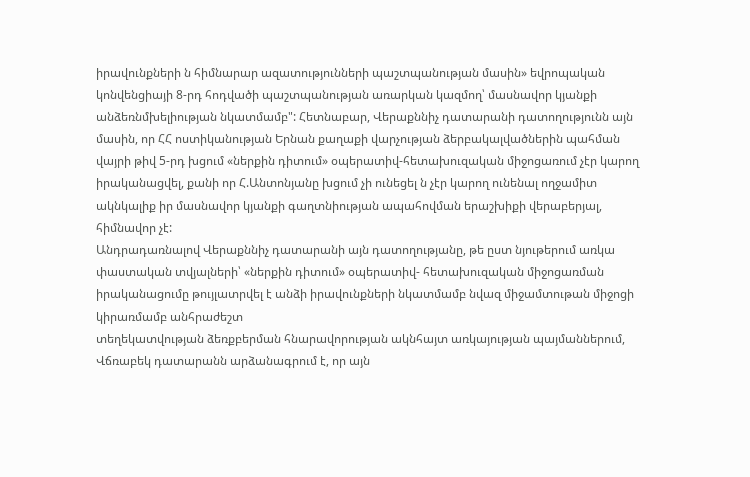իրավունքների ն հիմնարար ազատությունների պաշտպանության մասին» եվրոպական կոնվենցիայի 8-րդ հոդվածի պաշտպանության առարկան կազմող՝ մասնավոր կյանքի անձեռնմխելիության նկատմամբ": Հետնաբար, Վերաքննիչ դատարանի դատողությունն այն մասին, որ ՀՀ ոստիկանության Երնան քաղաքի վարչության ձերբակալվածներին պահման վայրի թիվ 5-րդ խցում «ներքին դիտում» օպերատիվ-հետախուզական միջոցառում չէր կարող իրականացվել, քանի որ Հ.Անտոնյանը խցում չի ունեցել ն չէր կարող ունենալ ողջամիտ ակնկալիք իր մասնավոր կյանքի գաղտնիության ապահովման երաշխիքի վերաբերյալ, հիմնավոր չէ:
Անդրադառնալով Վերաքննիչ դատարանի այն դատողությանը, թե ըստ նյութերում առկա փաստական տվյալների՝ «ներքին դիտում» օպերատիվ- հետախուզական միջոցառման իրականացումը թույլատրվել է անձի իրավունքների նկատմամբ նվազ միջամտութան միջոցի կիրառմամբ անհրաժեշտ
տեղեկատվության ձեռքբերման հնարավորության ակնհայտ առկայության պայմաններում, Վճռաբեկ դատարանն արձանագրում է, որ այն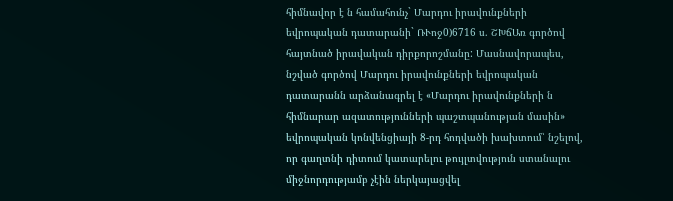հիմնավոր է ն համահունչ` Մարդու իրավունքների եվրոպական դատարանի` ՌՒոջ0)6716 ս. ՇԽճԱռ գործով հայտնած իրավական դիրքորոշմանը: Մասնավորապես, նշված գործով Մարդու իրավունքների եվրոպական դատարանն արձանագրել է «Մարդու իրավունքների ն հիմնարար ազատությունների պաշտպանության մասին» եվրոպական կոնվենցիայի 8-րդ հոդվածի խախտում՝ նշելով, որ գաղտնի դիտում կատարելու թույլտվություն ստանալու միջնորդությամբ չէին ներկայացվել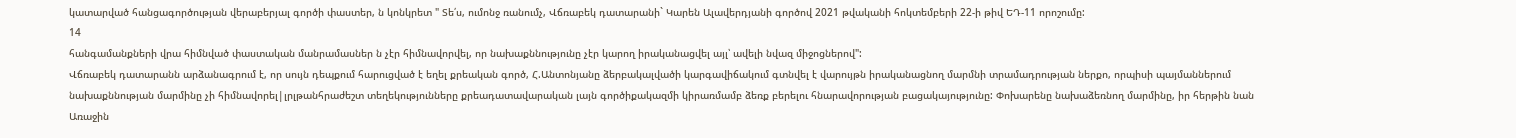կատարված հանցագործության վերաբերյալ գործի փաստեր, ն կոնկրետ " Տե՛ս, ումոնջ ռանումչ, Վճռաբեկ դատարանի` Կարեն Ալավերդյանի գործով 2021 թվականի հոկտեմբերի 22-ի թիվ ԵԴ-11 որոշումը:
14
հանգամանքների վրա հիմնված փաստական մանրամասներ ն չէր հիմնավորվել, որ նախաքննությունը չէր կարող իրականացվել այլ՝ ավելի նվազ միջոցներով":
Վճռաբեկ դատարանն արձանագրում է, որ սույն դեպքում հարուցված է եղել քրեական գործ, Հ.Անտոնյանը ձերբակալվածի կարգավիճակում գտնվել է վարույթն իրականացնող մարմնի տրամադրության ներքո, որպիսի պայմաններում նախաքննության մարմինը չի հիմնավորել|լրլթանհրաժեշտ տեղեկությունները քրեադատավարական լայն գործիքակազմի կիրառմամբ ձեռք բերելու հնարավորության բացակայությունը: Փոխարենը նախաձեռնող մարմինը, իր հերթին նան Առաջին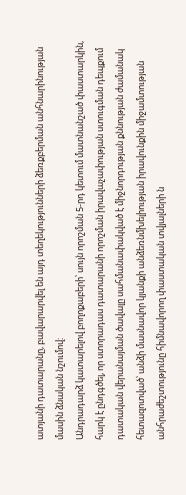ատյանի դատարանը, բավարարվել են այդ տեղեկությունների ձեռքբերման անհնարինության մասին ձնական նշումով:
Անդրադարձ կատարելով բողոքաբերի՝ սույն որոշման 5-րդ կետում մատնանշած փաստարկին, հարկ է ընդգծել, որ ստորադաս դատարանի որոշման իրավաչափության ստուգման դեպքում դատական վերանայման ծավալը սահմանափակված է միջնորդության քննության ժամանակ հետազոտված՝ անձի մասնավոր կյանքի անձեռնմխելիության իրավունքին միջամտության անհրաժեշտությունը հիմնավորող փաստական տվյալների ն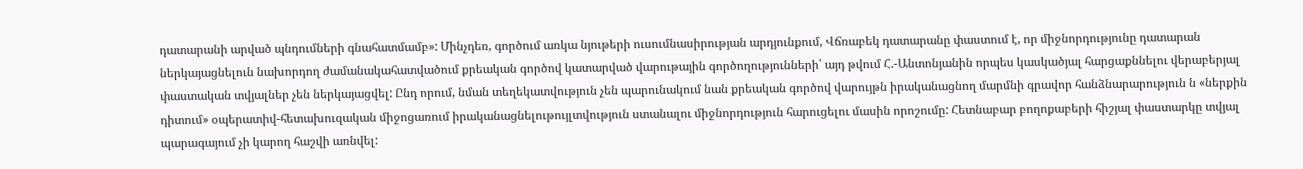դատարանի արված պնդումների գնահատմամբ»: Մինչդեռ, գործում առկա նյութերի ուսումնասիրության արդյունքում, Վճռաբեկ դատարանը փաստում է, որ միջնորդությունը դատարան ներկայացնելուն նախորդող ժամանակահատվածում քրեական գործով կատարված վարութային գործողությունների՝ այդ թվում Հ.-Անտոնյանին որպես կասկածյալ հարցաքննելու վերաբերյալ փաստական տվյալներ չեն ներկայացվել: Ընդ որում, նման տեղեկատվություն չեն պարունակում նան քրեական գործով վարույթն իրականացնող մարմնի գրավոր հանձնարարություն ն «ներքին դիտում» օպերատիվ-հետախուզական միջոցառում իրականացնելութույլտվություն ստանալու միջնորդություն հարուցելու մասին որոշումը: Հետնաբար բողոքաբերի հիշյալ փաստարկը տվյալ պարագայում չի կարող հաշվի առնվել: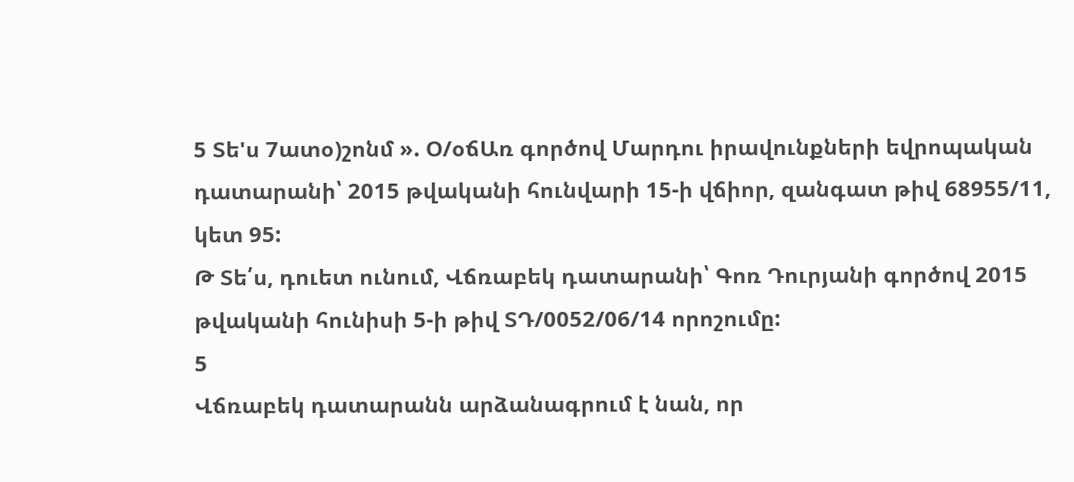5 Տե'ս 7ատօ)շոնմ ». Օ/օճԱռ գործով Մարդու իրավունքների եվրոպական դատարանի՝ 2015 թվականի հունվարի 15-ի վճիոր, զանգատ թիվ 68955/11, կետ 95:
Թ Տե՛ս, դուետ ունում, Վճռաբեկ դատարանի՝ Գոռ Դուրյանի գործով 2015 թվականի հունիսի 5-ի թիվ ՏԴ/0052/06/14 որոշումը:
5
Վճռաբեկ դատարանն արձանագրում է նան, որ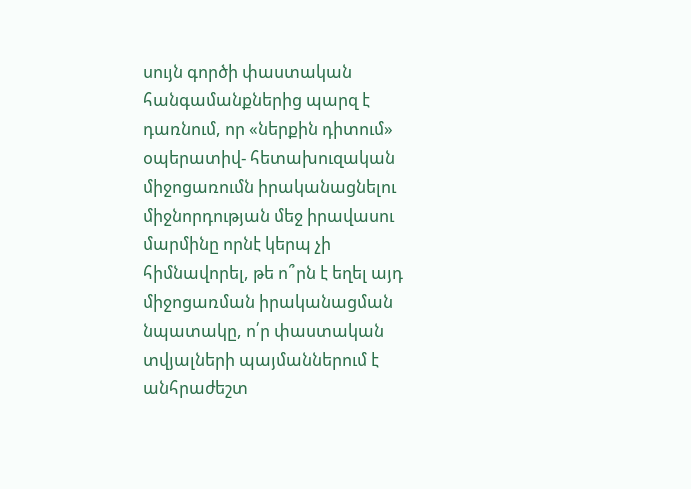սույն գործի փաստական հանգամանքներից պարզ է դառնում, որ «ներքին դիտում» օպերատիվ- հետախուզական միջոցառումն իրականացնելու միջնորդության մեջ իրավասու մարմինը որնէ կերպ չի հիմնավորել, թե ո՞րն է եղել այդ միջոցառման իրականացման նպատակը, ո՛ր փաստական տվյալների պայմաններում է անհրաժեշտ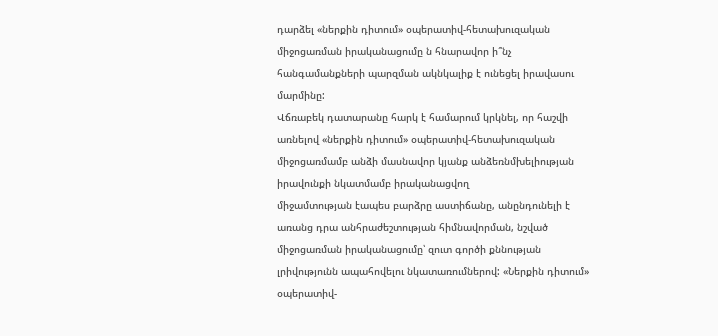դարձել «ներքին դիտում» օպերատիվ-հետախուզական միջոցառման իրականացումը ն հնարավոր ի՞նչ հանգամանքների պարզման ակնկալիք է ունեցել իրավասու մարմինը:
Վճռաբեկ դատարանը հարկ է համարում կրկնել, որ հաշվի առնելով «ներքին դիտում» օպերատիվ-հետախուզական միջոցառմամբ անձի մասնավոր կյանք անձեռնմխելիության իրավունքի նկատմամբ իրականացվող
միջամտության էապես բարձրը աստիճանը, անընդունելի է առանց դրա անհրաժեշտության հիմնավորման, նշված միջոցառման իրականացումը՝ զուտ գործի քննության լրիվությունն ապահովելու նկատառումներով: «Ներքին դիտում» օպերատիվ-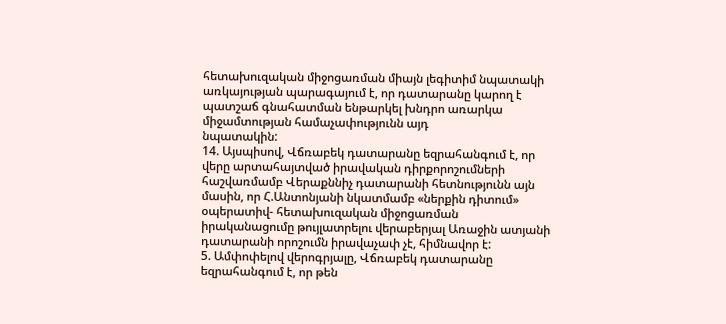հետախուզական միջոցառման միայն լեգիտիմ նպատակի առկայության պարագայում է, որ դատարանը կարող է պատշաճ գնահատման ենթարկել խնդրո առարկա միջամտության համաչափությունն այդ
նպատակին:
14. Այսպիսով, Վճռաբեկ դատարանը եզրահանգում է, որ վերը արտահայտված իրավական դիրքորոշումների հաշվառմամբ Վերաքննիչ դատարանի հետնությունն այն մասին, որ Հ.Անտոնյանի նկատմամբ «ներքին դիտում» օպերատիվ- հետախուզական միջոցառման իրականացումը թույլատրելու վերաբերյալ Առաջին ատյանի դատարանի որոշումն իրավաչափ չէ, հիմնավոր է:
5. Ամփոփելով վերոգրյալը, Վճռաբեկ դատարանը եզրահանգում է, որ թեն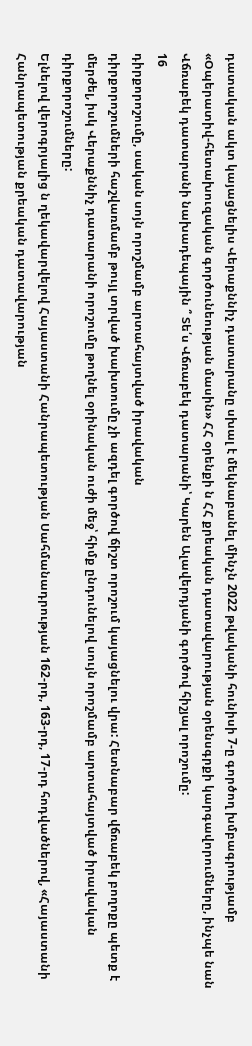դատական ակտ կայացնելիս Վերաքննիչ դատարանը սխալ է մեկնաբանել մինչն 2022 թվականի հունիսի 7-ը գործող խմբագրությամբ «Օպերատիվ-հետախուզական գործունեության մասին» ՀՀ օրենքի ն ՀՀ քրեական դատավարության օրենսգրքի կարգավորումները, ինչպե նան Վճռաբեկ դատարանի նախադեպային ՞ Տե՛ս Վճռաբեկ դատարանի՝ Կարեն Ալավերդյանի գործով հիշյալ որոշումը:
16
դիրքորոշումը, սական սոյն որոշմամբ արտահայտված իրավական
դիրքորոշումների հաշվառմամբ թույլ տրված խախտումը չի ազդել գործով ճիշտ որոշում կայացնելու վրա: Հետնաբար վճռաբեկ բողոքը պետք է մերժել, իսկ Վերաքննիչ դատարանի որոշումը թողնել օրինական ուժի մեջ՝ հիմք ընդունելով սույն որոշմամբ արտահայտված իրավական դիրքորոշումները:
Ելնելով վերոգրյալից ն ղեկավարվելով Հայաստանի Հանրապետության Սահմանադրության 162-րդ, 163-րդ, 17-րդ հոդվածներով, «Հայաստանի Հանրապետության քրեական դատավարության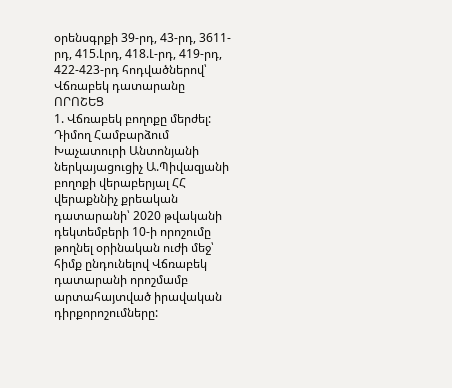օրենսգրքի 39-րդ, 43-րդ, 3611-րդ, 415.Լրդ, 418.Լ-րդ, 419-րդ, 422-423-րդ հոդվածներով՝ Վճռաբեկ դատարանը
ՈՐՈՇԵՑ
1. Վճռաբեկ բողոքը մերժել: Դիմող Համբարձում Խաչատուրի Անտոնյանի ներկայացուցիչ Ա.Պիվազյանի բողոքի վերաբերյալ ՀՀ վերաքննիչ քրեական դատարանի՝ 2020 թվականի դեկտեմբերի 10-ի որոշումը թողնել օրինական ուժի մեջ՝ հիմք ընդունելով Վճռաբեկ դատարանի որոշմամբ արտահայտված իրավական դիրքորոշումները: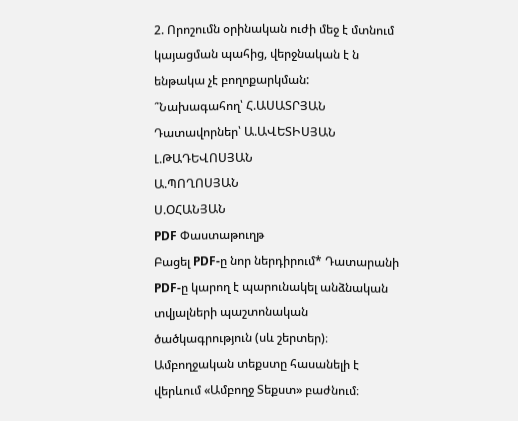2. Որոշումն օրինական ուժի մեջ է մտնում կայացման պահից, վերջնական է ն ենթակա չէ բողոքարկման:
՞Նախագահող՝ Հ.ԱՍԱՏՐՅԱՆ
Դատավորներ՝ Ա.ԱՎԵՏԻՍՅԱՆ
Լ.ԹԱԴԵՎՈՍՅԱՆ
Ա.ՊՈՂՈՍՅԱՆ
Ս.ՕՀԱՆՅԱՆ
PDF Փաստաթուղթ
Բացել PDF-ը նոր ներդիրում* Դատարանի PDF-ը կարող է պարունակել անձնական տվյալների պաշտոնական ծածկագրություն (սև շերտեր)։ Ամբողջական տեքստը հասանելի է վերևում «Ամբողջ Տեքստ» բաժնում։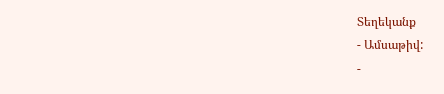Տեղեկանք
- Ամսաթիվ:
-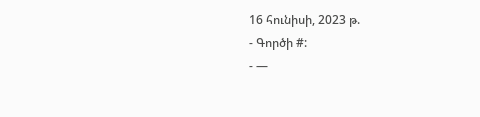16 հունիսի, 2023 թ.
- Գործի #:
- —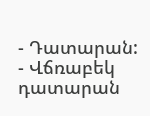- Դատարան:
- Վճռաբեկ դատարան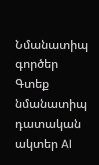Նմանատիպ գործեր
Գտեք նմանատիպ դատական ակտեր AI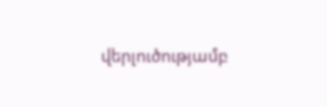վերլուծությամբ